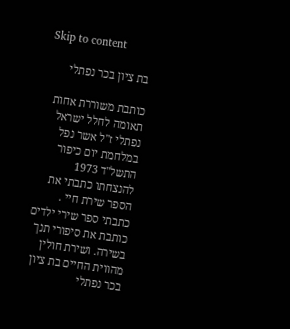Skip to content

בת ציון בכר נפתלי

כותבת משוררת אחות תאומה לחלל ישראל נפתלי ז"ל אשר נפל במלחמת יום כיפור התשל"ד 1973 להנצחתו כתבתי את הספר שירת חיי . כתבתי ספר שירי ילדים כותבת את סיפורי תנך בשירה. ושירת חולין מהווית החיים בת ציון בכר נפתלי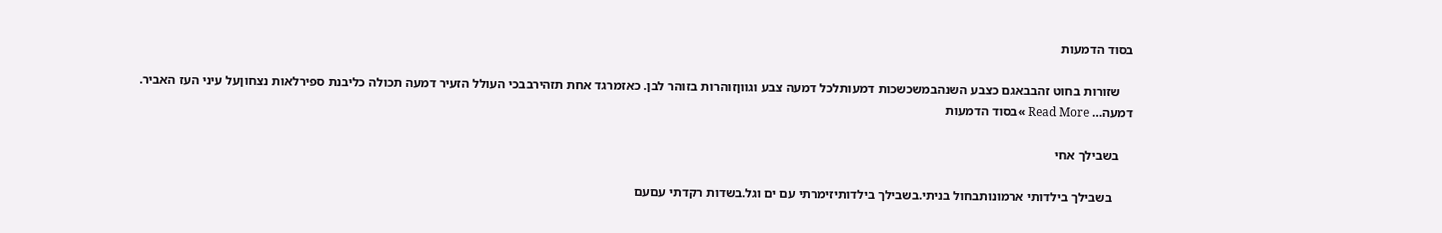בסוד הדמעות

    שזורות בחוט זהבבאגם כצבע השנהבמשכשכות דמעותלכל דמעה צבע וגווןזוהרות בזוהר לבן. כאזמרגד אחת תזהירבבכי העולל הזעיר דמעה תכולה כליבנת ספירלאות נצחוןעל עיני העז האביר. דמעה… Read More »בסוד הדמעות

    בשבילך אחי

      בשבילך בילדותי ארמונותבחול בניתי.בשבילך בילדותיזימרתי עם ים וגל.בשדות רקדתי עםעם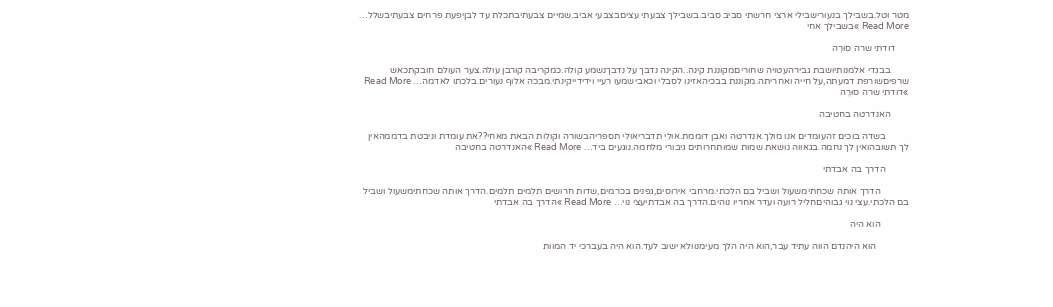מטר וטל.בשבילך בנעורישבילי ארצי חרשתי סביב סביב.בשבילך צבעתי עציםבצבעי אביב.שמיים צבעתיבתכלת עד לבןיפעת פרחים צבעתיבשלל… Read More »בשבילך אחי

      דודתי שרה סוּרֶה

        בבגדי אלמנותיושבת גבירהעטויה שחוריםמקוננת קינה..הקינה נדבך על נדבךנשמע קולה.כמקריבה קורבן עולה.צער העולם חובקתכאש שרפיםשורפת דמעתה,על חייה ואחריתה.מקוננת בבכיהאזינו לסבלי וכאבישמעו רעיי וידידייקינתי.מבכה אלוף נעורים.בלכתו לאדמה… Read More »דודתי שרה סוּרֶה

        האנדרטה בחטיבה

          בשדה בוכים זהעומדים אנו מולך.אנדרטה ואבן דוממת.אולי תדבריאולי תספריהבשורה וקולות הבאת מאחי??את עומדת וניבטת בדממהאין לך תשובהואין לך נחמה.בגאווה נושאת שמות שמותחרותים גיבורי מלחמה.נוגעים ביד… Read More »האנדרטה בחטיבה

          הדרך בה אבדתי

            הדרך אותה שכחתימשעול ושביל בם הלכתי.מרחבי אירוסים,גפנים בכרמים,שדות חרושים תלמים תלמים.הדרך אותה שכחתימשעול ושביל בם הלכתי.עצי נוי גבוהיםחליל רועה ועדר אחריו נוהים.הדרך בה אבדתיעצי נוי… Read More »הדרך בה אבדתי

            הוא היה

              הוא היהנדם הווה עתיד עבר,הוא היה הלך מעימנוולא ישוב לעד.הוא היה בעברכי יד המוות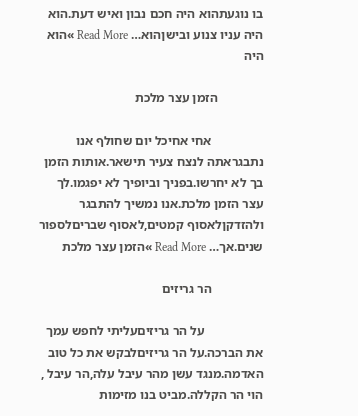בו נוגעתהוא היה חכם נבון ואיש דעת.הוא היה עניו צנוע ובישןהוא… Read More »הוא היה

              הזמן עצר מלכת

                אחי אחיכל יום שחולף אנו נתבגראתה לנצח צעיר תישאר.אותות הזמן בך לא יחרשו.בפניך וביופיך לא יפגמו.לך עצר הזמן מלכת.אנו נמשיך להתבגר ולהזדקןלאסוף קמטים,לאסוף שבריםלספור שנים.אך… Read More »הזמן עצר מלכת

                הר גריזים

                  על הר גריזיםעליתי לחפש עמך את הברכה.על הר גריזיםלבקש את כל טוב האדמה.מנגד עשן מהר עיבל עלה,הר עיבל , הוי הר הקללה.מביט בנו מזימות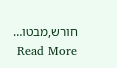חורש,מבטו… Read More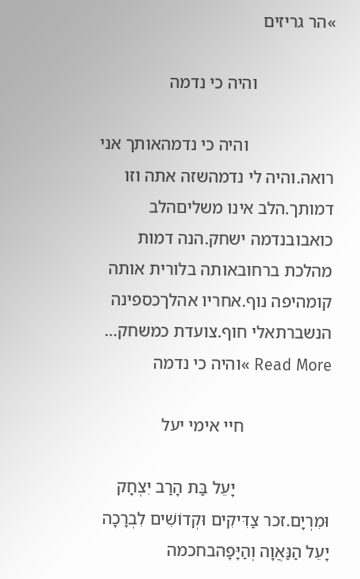»הר גריזים

                  והיה כי נדמה

                    והיה כי נדמהאותך אני רואה.והיה לי נדמהשזה אתה וזו דמותך.הלב אינו משליםהלב כואבובנדמה ישחק.הנה דמות מהלכת ברחובאותה בלורית אותה קומהיפה נוף.אחריו אהלךכספינה הנשברתאלי חוף.צועדת כמשחק… Read More »והיה כי נדמה

                    חיי אימי יעל

                      יָעֵל בַּת הָרַב יִצְחָק וּמִרְיָם.זכר צַדִּיקִים וּקְדוֹשִׁים לִבְרָכָה יָעֵל הַנַּאֲוָה וְהַיָּפָהבחכמה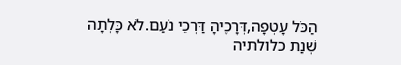הַכֹּל עָטְפָה,דְּרָכֶיהָ דַּרְכֵי נֹעַם.לֹא כָּלְתָה שְׁנַת כלולתיה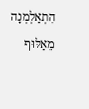הִתְאַלְמְנָה מֵאַלּוּף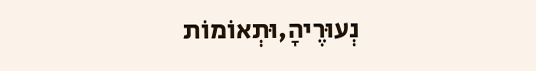נְעוּרֶיהָ,וּתְאוֹמוֹת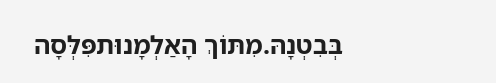בְּבִטְנָהּ.מִתּוֹךְ הָאַלְמָנוּתפִּלְּסָה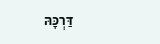דַּרְכָּהּ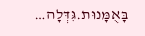בָּאֻמָּנוּת.גִּדְּלָה…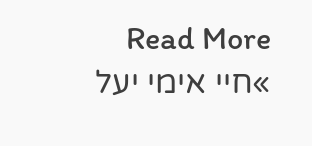Read More »חיי אימי יעל